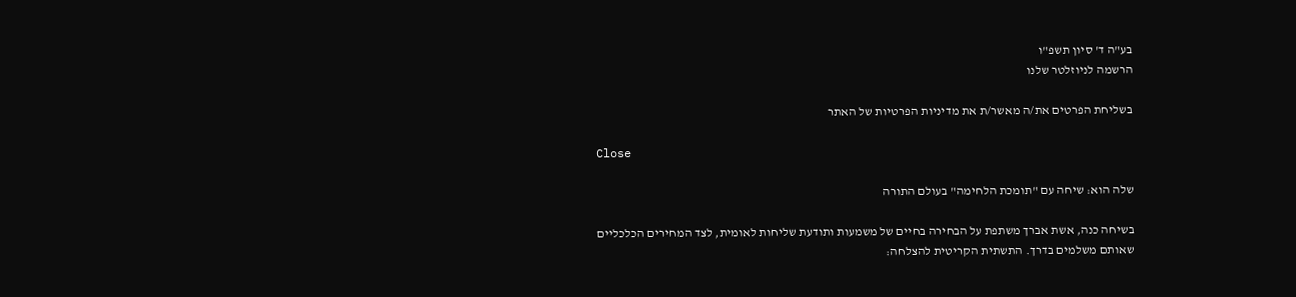בע"ה ד' סיון תשפ"ו
הרשמה לניוזלטר שלנו

בשליחת הפרטים את/ה מאשר/ת את מדיניות הפרטיות של האתר

Close

שלה הוא: שיחה עם "תומכת הלחימה" בעולם התורה

בשיחה כנה, אשת אברך משתפת על הבחירה בחיים של משמעות ותודעת שליחות לאומית, לצד המחירים הכלכליים שאותם משלמים בדרך. התשתית הקריטית להצלחה: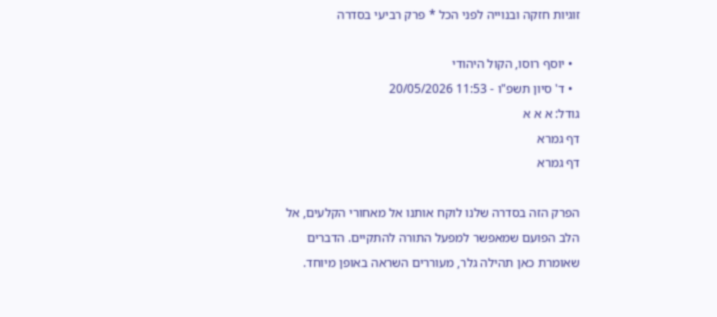זוגיות חזקה ובנוייה לפני הכל * פרק רביעי בסדרה

  • יוסף רוסו, הקול היהודי
  • ד' סיון תשפ"ו - 11:53 20/05/2026
גודל: א א א
דף גמרא
דף גמרא

הפרק הזה בסדרה שלנו לוקח אותנו אל מאחורי הקלעים, אל הלב הפועם שמאפשר למפעל התורה להתקיים. הדברים שאומרת כאן תהילה גלר, מעוררים השראה באופן מיוחד.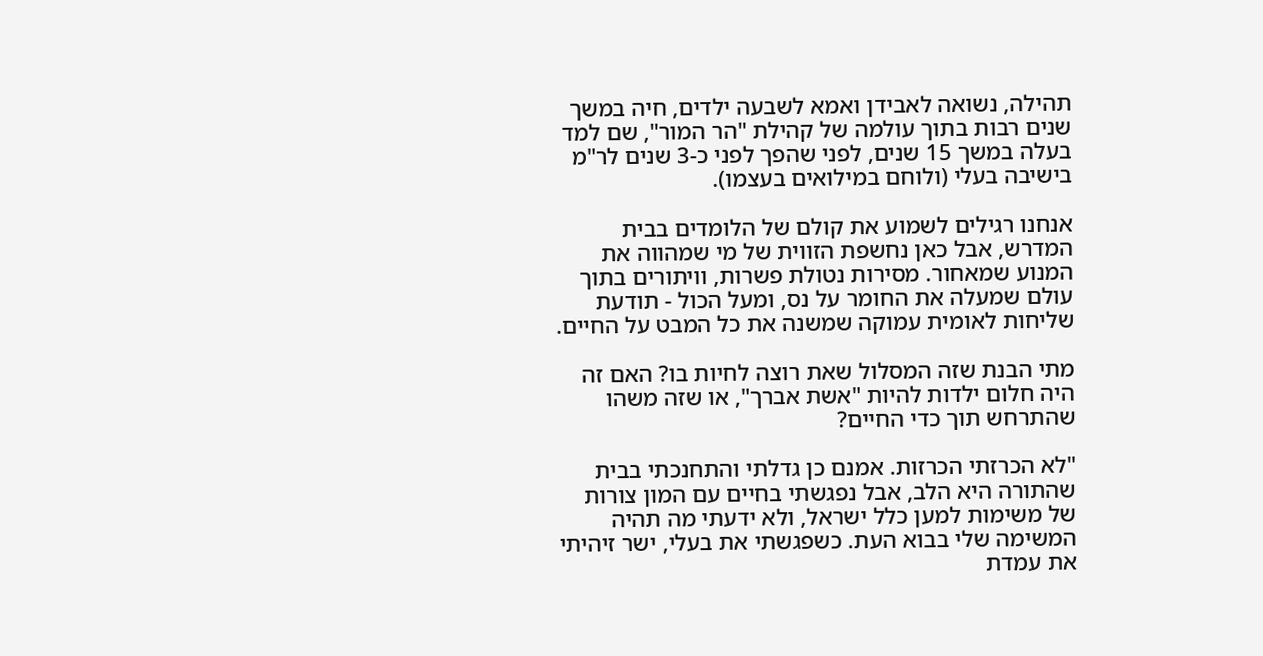תהילה, נשואה לאבידן ואמא לשבעה ילדים, חיה במשך שנים רבות בתוך עולמה של קהילת "הר המור", שם למד בעלה במשך 15 שנים, לפני שהפך לפני כ-3 שנים לר"מ בישיבה בעלי (ולוחם במילואים בעצמו).

אנחנו רגילים לשמוע את קולם של הלומדים בבית המדרש, אבל כאן נחשפת הזווית של מי שמהווה את המנוע שמאחור. מסירות נטולת פשרות, וויתורים בתוך עולם שמעלה את החומר על נס, ומעל הכול - תודעת שליחות לאומית עמוקה שמשנה את כל המבט על החיים.

מתי הבנת שזה המסלול שאת רוצה לחיות בו? האם זה היה חלום ילדות להיות "אשת אברך", או שזה משהו שהתרחש תוך כדי החיים?

"לא הכרזתי הכרזות. אמנם כן גדלתי והתחנכתי בבית שהתורה היא הלב, אבל נפגשתי בחיים עם המון צורות של משימות למען כלל ישראל, ולא ידעתי מה תהיה המשימה שלי בבוא העת. כשפגשתי את בעלי, ישר זיהיתי את עמדת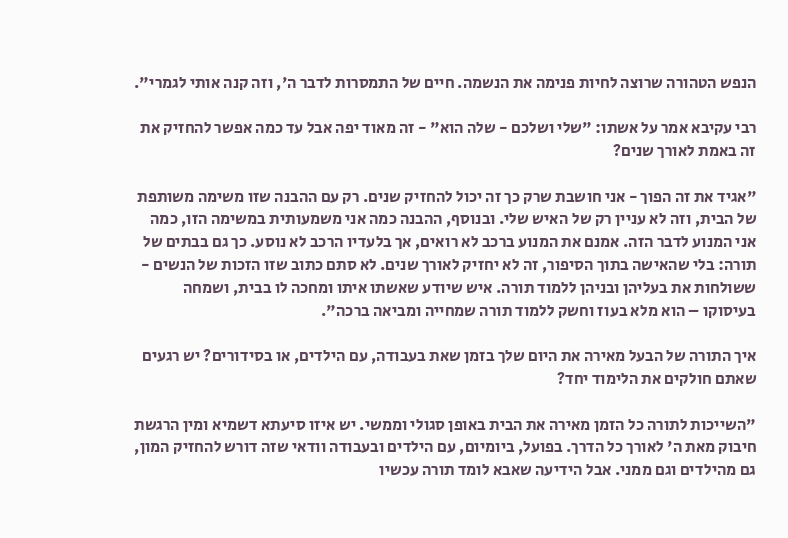הנפש הטהורה שרוצה לחיות פנימה את הנשמה. חיים של התמסרות לדבר ה', וזה קנה אותי לגמרי".

רבי עקיבא אמר על אשתו: "שלי ושלכם - שלה הוא" - זה מאוד יפה אבל עד כמה אפשר להחזיק את זה באמת לאורך שנים?

"אגיד את זה הפוך - אני חושבת שרק כך זה יכול להחזיק שנים. רק עם ההבנה שזו משימה משותפת של הבית, וזה לא עניין רק של האיש שלי. ובנוסף, ההבנה כמה אני משמעותית במשימה הזו, כמה אני המנוע לדבר הזה. אמנם את המנוע ברכב לא רואים, אך בלעדיו הרכב לא נוסע. כך גם בבתים של תורה: בלי שהאישה בתוך הסיפור, זה לא יחזיק לאורך שנים. לא סתם כתוב שזו הזכות של הנשים - ששולחות את בעליהן ובניהן ללמוד תורה. איש שיודע שאשתו איתו ומחכה לו בבית, ושמחה בעיסוקו – הוא מלא בעוז וחשק ללמוד תורה שמחייה ומביאה ברכה".

איך התורה של הבעל מאירה את היום שלך בזמן שאת בעבודה, עם הילדים, או בסידורים? יש רגעים שאתם חולקים את הלימוד יחד?

"השייכות לתורה כל הזמן מאירה את הבית באופן סגולי וממשי. יש איזו סיעתא דשמיא ומין הרגשת חיבוק מאת ה' לאורך כל הדרך. בפועל, ביומיום, עם הילדים ובעבודה וודאי שזה דורש להחזיק המון, גם מהילדים וגם ממני. אבל הידיעה שאבא לומד תורה עכשיו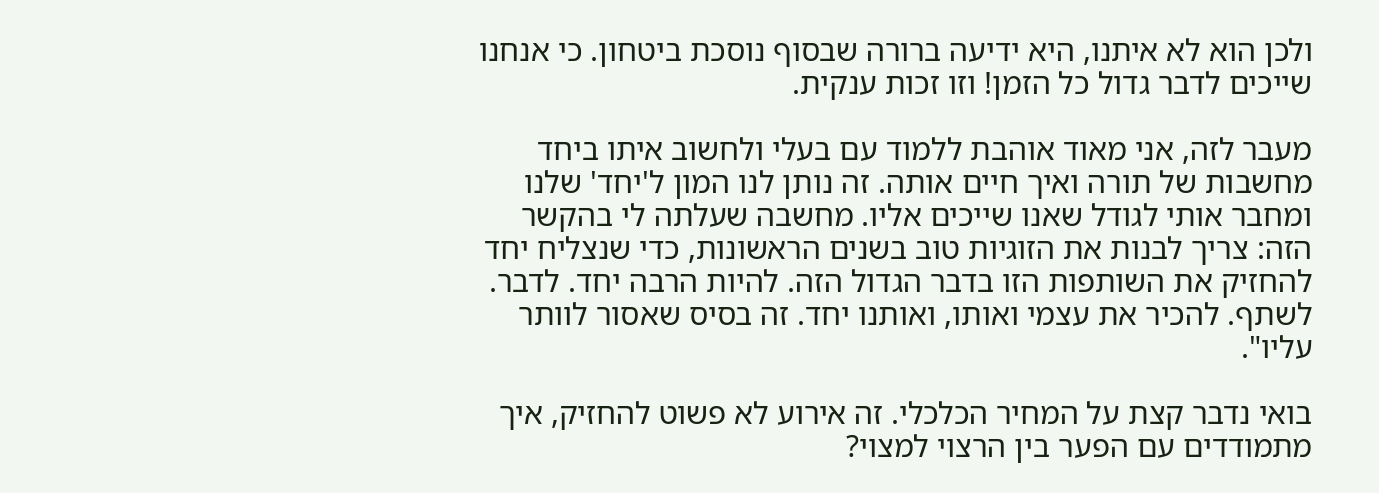ולכן הוא לא איתנו, היא ידיעה ברורה שבסוף נוסכת ביטחון. כי אנחנו שייכים לדבר גדול כל הזמן! וזו זכות ענקית.

מעבר לזה, אני מאוד אוהבת ללמוד עם בעלי ולחשוב איתו ביחד מחשבות של תורה ואיך חיים אותה. זה נותן לנו המון ל'יחד' שלנו ומחבר אותי לגודל שאנו שייכים אליו. מחשבה שעלתה לי בהקשר הזה: צריך לבנות את הזוגיות טוב בשנים הראשונות, כדי שנצליח יחד להחזיק את השותפות הזו בדבר הגדול הזה. להיות הרבה יחד. לדבר. לשתף. להכיר את עצמי ואותו, ואותנו יחד. זה בסיס שאסור לוותר עליו".

בואי נדבר קצת על המחיר הכלכלי. זה אירוע לא פשוט להחזיק, איך מתמודדים עם הפער בין הרצוי למצוי?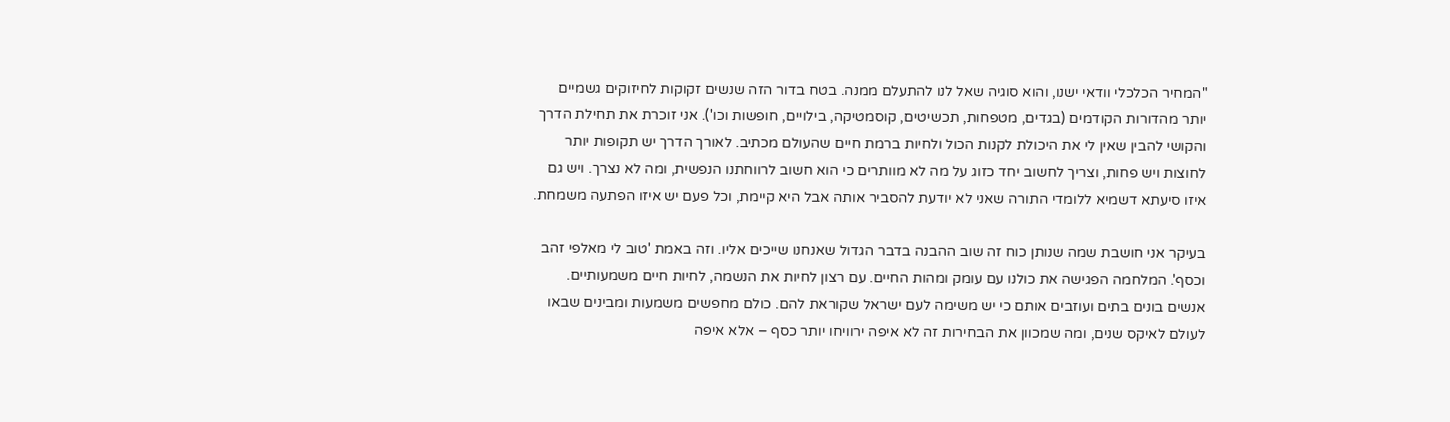"המחיר הכלכלי וודאי ישנו, והוא סוגיה שאל לנו להתעלם ממנה. בטח בדור הזה שנשים זקוקות לחיזוקים גשמיים יותר מהדורות הקודמים (בגדים, מטפחות, תכשיטים, קוסמטיקה, בילויים, חופשות וכו'). אני זוכרת את תחילת הדרך והקושי להבין שאין לי את היכולת לקנות הכול ולחיות ברמת חיים שהעולם מכתיב. לאורך הדרך יש תקופות יותר לחוצות ויש פחות, וצריך לחשוב יחד כזוג על מה לא מוותרים כי הוא חשוב לרווחתנו הנפשית, ומה לא נצרך. ויש גם איזו סיעתא דשמיא ללומדי התורה שאני לא יודעת להסביר אותה אבל היא קיימת, וכל פעם יש איזו הפתעה משמחת.

בעיקר אני חושבת שמה שנותן כוח זה שוב ההבנה בדבר הגדול שאנחנו שייכים אליו. וזה באמת 'טוב לי מאלפי זהב וכסף'. המלחמה הפגישה את כולנו עם עומק ומהות החיים. עם רצון לחיות את הנשמה, לחיות חיים משמעותיים. אנשים בונים בתים ועוזבים אותם כי יש משימה לעם ישראל שקוראת להם. כולם מחפשים משמעות ומבינים שבאו לעולם לאיקס שנים, ומה שמכוון את הבחירות זה לא איפה ירוויחו יותר כסף – אלא איפה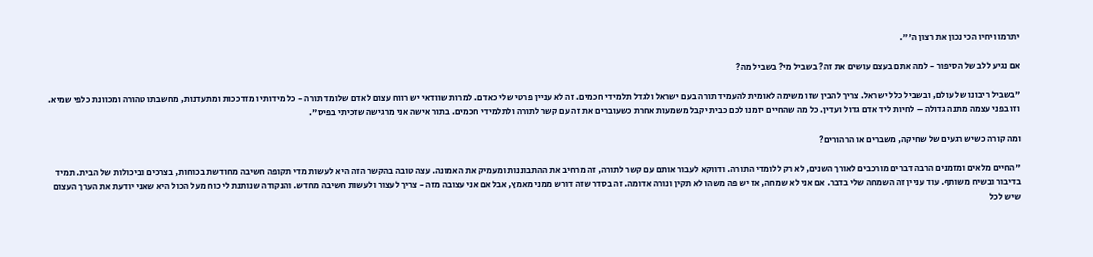יתרמו ויחיו הכי נכון את רצון ה'".

אם נגיע ללב של הסיפור - למה אתם בעצם עושים את זה? בשביל מי? בשביל מה?

"בשביל ריבונו של עולם, ובשביל כלל ישראל. צריך להבין שזו משימה לאומית להעמיד תורה בעם ישראל ולגדל תלמידי חכמים. זה לא עניין פרטי שלי כאדם. למרות שוודאי יש רווח עצום לאדם שלומד תורה - כל מידותיו מזדככות ומתעדנות, מחשבתו טהורה ומכוונת כלפי שמיא. וזו בפני עצמה מתנה גדולה – לחיות ליד אדם גדול ועדין. כל מה שהחיים יזמנו לכם כבית יקבל משמעות אחרת כשעוברים את זה עם קשר לתורה ולתלמידי חכמים. בתור אישה אני מרגישה שזכיתי בפיס".

ומה קורה כשיש רגעים של שחיקה, משברים או הרהורים?

"החיים מלאים ומזמנים הרבה דברים מורכבים לאורך השנים, לא רק ללומדי התורה. ודווקא לעבור אותם עם קשר לתורה, זה מרחיב את ההתבוננות ומעמיק את האמונה. עצה טובה בהקשר הזה היא לעשות מדי תקופה חשיבה מחודשת בכוחות, בצרכים וביכולות של הבית. תמיד בדיבור ובשיח משותף. עוד עניין זה השמחה שלי בדבר. אם אני לא שמחה, אז יש פה משהו לא תקין ונורה אדומה. זה בסדר שזה דורש ממני מאמץ, אבל אם אני עצובה מזה - צריך לעצור ולעשות חשיבה מחדש. והנקודה שנותנת לי כוח מעל הכול היא שאני יודעת את הערך העצום שיש לכל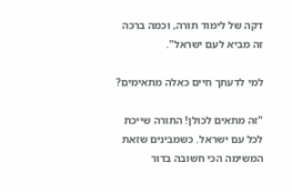דקה של לימוד תורה, וכמה ברכה זה מביא לעם ישראל".

למי לדעתך חיים כאלה מתאימים?

"זה מתאים לכולן! התורה שייכת לכל עם ישראל. כשמבינים שזאת המשימה הכי חשובה בדור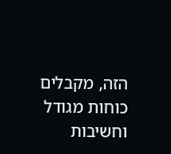הזה, מקבלים כוחות מגודל וחשיבות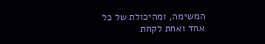המשימה, ומהיכולת של כל אחד ואחת לקחת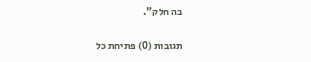בה חלק".

תגובות (0) פתיחת כל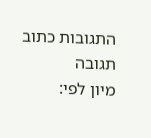התגובות כתוב תגובה
מיון לפי: